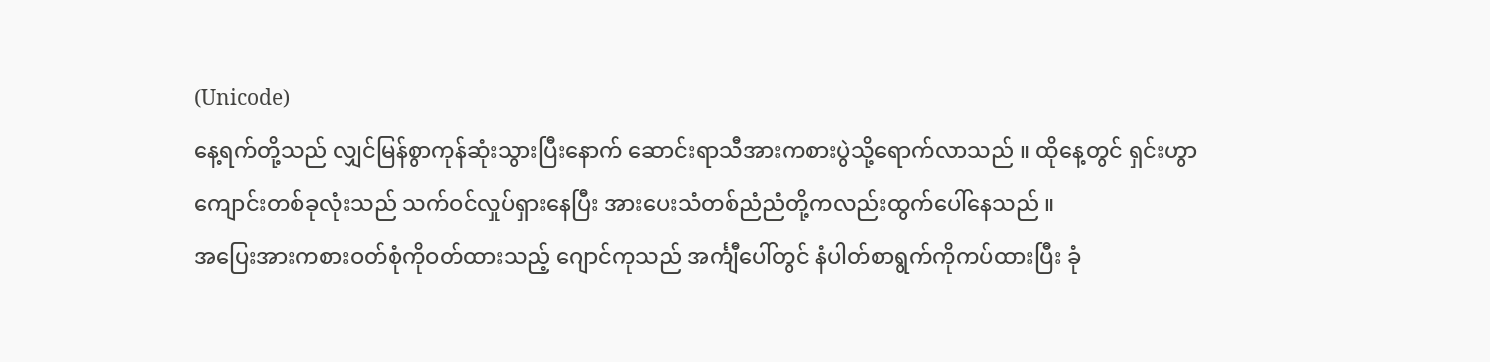(Unicode)
နေ့ရက်တို့သည် လျှင်မြန်စွာကုန်ဆုံးသွားပြီးနောက် ဆောင်းရာသီအားကစားပွဲသို့ရောက်လာသည် ။ ထိုနေ့တွင် ရှင်းဟွာကျောင်းတစ်ခုလုံးသည် သက်ဝင်လှုပ်ရှားနေပြီး အားပေးသံတစ်ညံညံတို့ကလည်းထွက်ပေါ်နေသည် ။
အပြေးအားကစားဝတ်စုံကိုဝတ်ထားသည့် ဂျောင်ကုသည် အင်္ကျီပေါ်တွင် နံပါတ်စာရွက်ကိုကပ်ထားပြီး ခုံ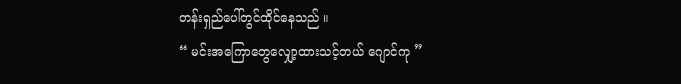တန်းရှည်ပေါ်တွင်ထိုင်နေသည် ။
“ မင်းအကြောတွေလျှော့ထားသင့်တယ် ဂျောင်ကု ”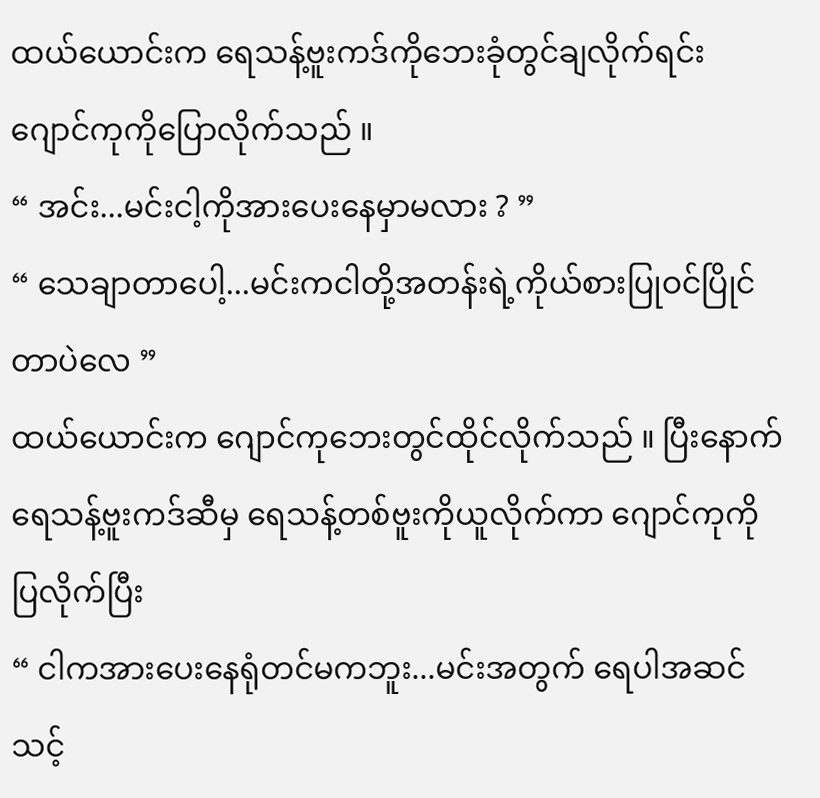ထယ်ယောင်းက ရေသန့်ဗူးကဒ်ကိုဘေးခုံတွင်ချလိုက်ရင်း ဂျောင်ကုကိုပြောလိုက်သည် ။
“ အင်း...မင်းငါ့ကိုအားပေးနေမှာမလား ? ”
“ သေချာတာပေါ့...မင်းကငါတို့အတန်းရဲ့ကိုယ်စားပြုဝင်ပြိုင်တာပဲလေ ”
ထယ်ယောင်းက ဂျောင်ကုဘေးတွင်ထိုင်လိုက်သည် ။ ပြီးနောက် ရေသန့်ဗူးကဒ်ဆီမှ ရေသန့်တစ်ဗူးကိုယူလိုက်ကာ ဂျောင်ကုကိုပြလိုက်ပြီး
“ ငါကအားပေးနေရုံတင်မကဘူး...မင်းအတွက် ရေပါအဆင်သင့်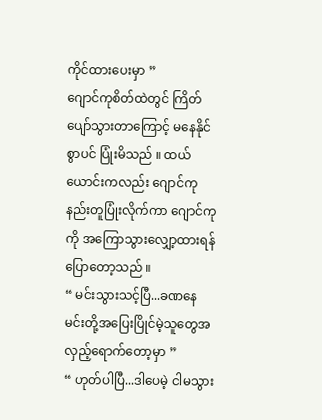ကိုင်ထားပေးမှာ ”
ဂျောင်ကုစိတ်ထဲတွင် ကြိတ်ပျော်သွားတာကြောင့် မနေနိုင်စွာပင် ပြုံးမိသည် ။ ထယ်ယောင်းကလည်း ဂျောင်ကုနည်းတူပြုံးလိုက်ကာ ဂျောင်ကုကို အကြောသွားလျှော့ထားရန်ပြောတော့သည် ။
“ မင်းသွားသင့်ပြီ...ခဏနေ မင်းတို့အပြေးပြိုင်မဲ့သူတွေအလှည့်ရောက်တော့မှာ ”
“ ဟုတ်ပါပြီ...ဒါပေမဲ့ ငါမသွား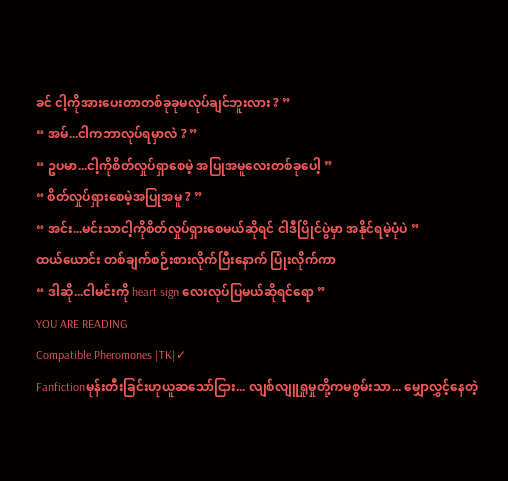ခင် ငါ့ကိုအားပေးတာတစ်ခုခုမလုပ်ချင်ဘူးလား ? ”
“ အမ်...ငါကဘာလုပ်ရမှာလဲ ? ”
“ ဥပမာ...ငါ့ကိုစိတ်လှုပ်ရှာစေမဲ့ အပြုအမူလေးတစ်ခုပေါ့ ”
“ စိတ်လှုပ်ရှားစေမဲ့အပြုအမူ ? ”
“ အင်း...မင်းသာငါ့ကိုစိတ်လှုပ်ရှားစေမယ်ဆိုရင် ငါဒီပြိုင်ပွဲမှာ အနိုင်ရမဲ့ပုံပဲ ”
ထယ်ယောင်း တစ်ချက်စဉ်းစားလိုက်ပြီးနောက် ပြုံးလိုက်ကာ
“ ဒါဆို...ငါမင်းကို heart sign လေးလုပ်ပြမယ်ဆိုရင်ရော ”
YOU ARE READING
Compatible Pheromones |TK|✓
Fanfictionမုန်းတီးခြင်းဟုယူဆသော်ငြား... လျစ်လျူရှုမှုတို့ကမစွမ်းသာ... မျှောလွှင့်နေတဲ့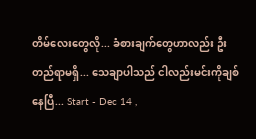တိမ်လေးတွေလို... ခံစားချက်တွေဟာလည်း ဦးတည်ရာမရှိ... သေချာပါသည် ငါလည်းမင်းကိုချစ်နေပြီ... Start - Dec 14 ,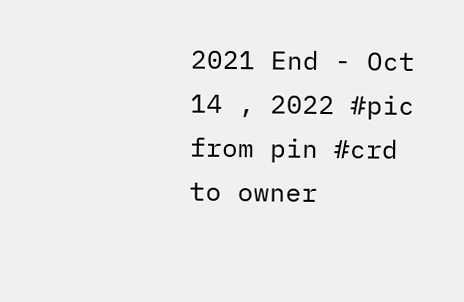2021 End - Oct 14 , 2022 #pic from pin #crd to owner